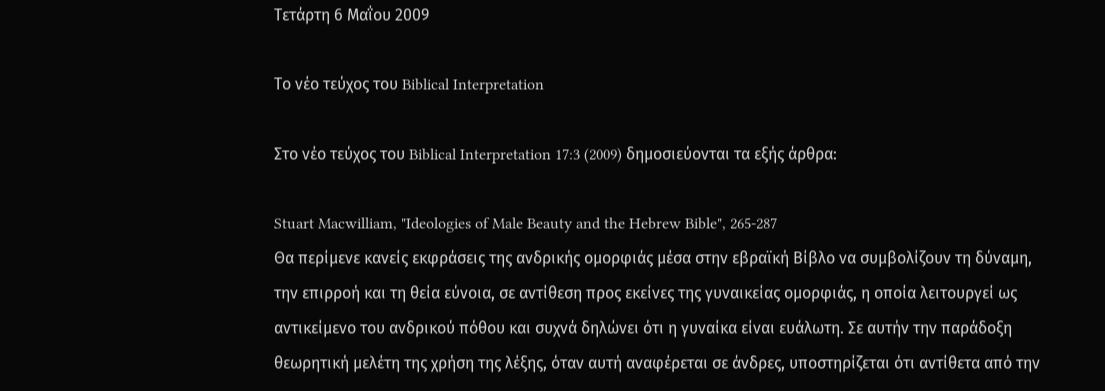Τετάρτη 6 Μαΐου 2009

Το νέο τεύχος του Biblical Interpretation

Στο νέο τεύχος του Biblical Interpretation 17:3 (2009) δημοσιεύονται τα εξής άρθρα:

Stuart Macwilliam, "Ideologies of Male Beauty and the Hebrew Bible", 265-287
Θα περίμενε κανείς εκφράσεις της ανδρικής ομορφιάς μέσα στην εβραϊκή Βίβλο να συμβολίζουν τη δύναμη, την επιρροή και τη θεία εύνοια, σε αντίθεση προς εκείνες της γυναικείας ομορφιάς, η οποία λειτουργεί ως αντικείμενο του ανδρικού πόθου και συχνά δηλώνει ότι η γυναίκα είναι ευάλωτη. Σε αυτήν την παράδοξη θεωρητική μελέτη της χρήση της λέξης, όταν αυτή αναφέρεται σε άνδρες, υποστηρίζεται ότι αντίθετα από την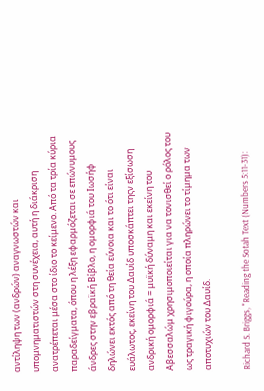αντίληψη των (ανδρών) αναγνωστών και υπομνηματιστών στη συνέχεια, αυτή η διάκριση ανατρέπεται μέσα στο ίδιο το κείμενο. Από τα τρία κύρια παραδείγματα, όπου η λέξη εφαρμόζεται σε επώνυμους άνδρες στην εβραϊκή Βίβλο, η ομορφιά του Ιωσήφ δηλώνει εκτός από τη θεία εύνοια και το ότι είναι ευάλωτος, εκείνη του Δαυίδ υποσκάπτει τηςν εξίσωση ανδρική ομορφιά = μυϊκή δύναμη και εκείνη του Αβεσσαλώμ χρησιμοποιείται για να τονισθεί ο ρόλος του ως τραγική φιγούρα, η οποία πληρώνει το τίμημα των αποτυχιών του Δαυίδ.

Richard S. Briggs, "Reading the Sotah Text (Numbers 5:11-31):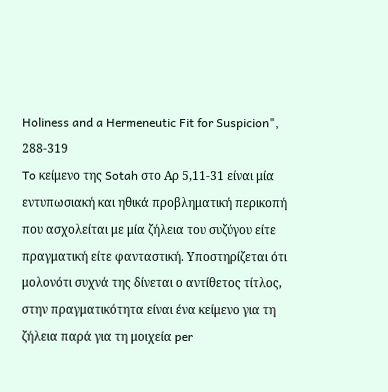Holiness and a Hermeneutic Fit for Suspicion", 288-319
To κείμενο της Sotah στο Αρ 5,11-31 είναι μία εντυπωσιακή και ηθικά προβληματική περικοπή που ασχολείται με μία ζήλεια του συζύγου είτε πραγματική είτε φανταστική. Υποστηρίζεται ότι μολονότι συχνά της δίνεται ο αντίθετος τίτλος, στην πραγματικότητα είναι ένα κείμενο για τη ζήλεια παρά για τη μοιχεία per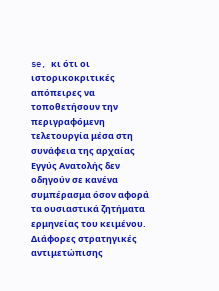se, κι ότι οι ιστορικοκριτικές απόπειρες να τοποθετήσουν την περιγραφόμενη τελετουργία μέσα στη συνάφεια της αρχαίας Εγγύς Ανατολής δεν οδηγούν σε κανένα συμπέρασμα όσον αφορά τα ουσιαστικά ζητήματα ερμηνείας του κειμένου. Διάφορες στρατηγικές αντιμετώπισης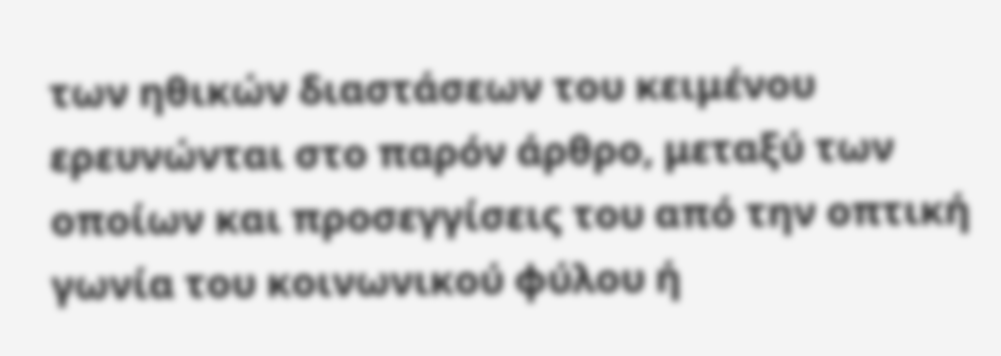των ηθικών διαστάσεων του κειμένου ερευνώνται στο παρόν άρθρο, μεταξύ των οποίων και προσεγγίσεις του από την οπτική γωνία του κοινωνικού φύλου ή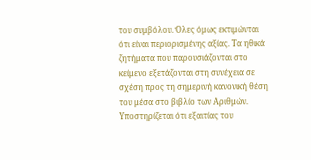του συμβόλου. Όλες όμως εκτιμώνται ότι είναι περιορισμένης αξίας. Τα ηθικά ζητήματα που παρουσιάζονται στο κείμενο εξετάζονται στη συνέχεια σε σχέση προς τη σημερινή κανονική θέση του μέσα στο βιβλίο των Αριθμών. Υποστηρίζεται ότι εξαιτίας του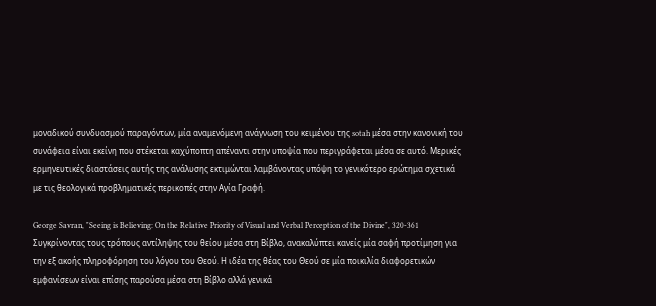μοναδικού συνδυασμού παραγόντων, μία αναμενόμενη ανάγνωση του κειμένου της sotah μέσα στην κανονική του συνάφεια είναι εκείνη που στέκεται καχύποπτη απέναντι στην υποψία που περιγράφεται μέσα σε αυτό. Μερικές ερμηνευτικές διαστάσεις αυτής της ανάλυσης εκτιμώνται λαμβάνοντας υπόψη το γενικότερο ερώτημα σχετικά με τις θεολογικά προβληματικές περικοπές στην Αγία Γραφή.

George Savran, "Seeing is Believing: On the Relative Priority of Visual and Verbal Perception of the Divine", 320-361
Συγκρίνοντας τους τρόπους αντίληψης του θείου μέσα στη Βίβλο, ανακαλύπτει κανείς μία σαφή προτίμηση για την εξ ακοής πληροφόρηση του λόγου του Θεού. Η ιδέα της θέας του Θεού σε μία ποικιλία διαφορετικών εμφανίσεων είναι επίσης παρούσα μέσα στη Βίβλο αλλά γενικά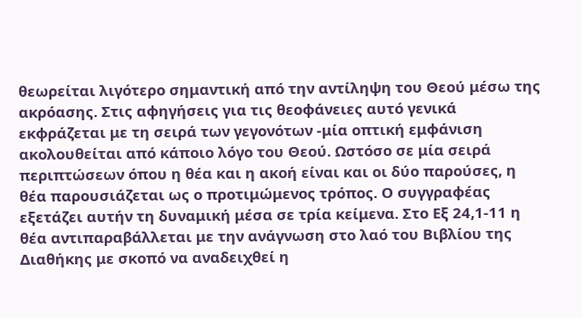θεωρείται λιγότερο σημαντική από την αντίληψη του Θεού μέσω της ακρόασης. Στις αφηγήσεις για τις θεοφάνειες αυτό γενικά εκφράζεται με τη σειρά των γεγονότων -μία οπτική εμφάνιση ακολουθείται από κάποιο λόγο του Θεού. Ωστόσο σε μία σειρά περιπτώσεων όπου η θέα και η ακοή είναι και οι δύο παρούσες, η θέα παρουσιάζεται ως ο προτιμώμενος τρόπος. Ο συγγραφέας εξετάζει αυτήν τη δυναμική μέσα σε τρία κείμενα. Στο Εξ 24,1-11 η θέα αντιπαραβάλλεται με την ανάγνωση στο λαό του Βιβλίου της Διαθήκης με σκοπό να αναδειχθεί η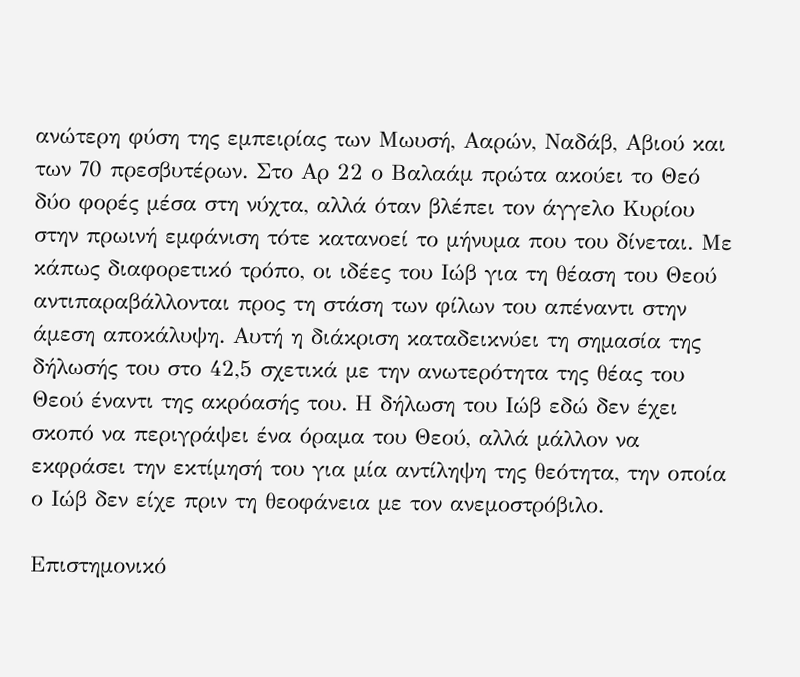ανώτερη φύση της εμπειρίας των Μωυσή, Ααρών, Ναδάβ, Αβιού και των 70 πρεσβυτέρων. Στο Αρ 22 ο Βαλαάμ πρώτα ακούει το Θεό δύο φορές μέσα στη νύχτα, αλλά όταν βλέπει τον άγγελο Κυρίου στην πρωινή εμφάνιση τότε κατανοεί το μήνυμα που του δίνεται. Με κάπως διαφορετικό τρόπο, οι ιδέες του Ιώβ για τη θέαση του Θεού αντιπαραβάλλονται προς τη στάση των φίλων του απέναντι στην άμεση αποκάλυψη. Αυτή η διάκριση καταδεικνύει τη σημασία της δήλωσής του στο 42,5 σχετικά με την ανωτερότητα της θέας του Θεού έναντι της ακρόασής του. Η δήλωση του Ιώβ εδώ δεν έχει σκοπό να περιγράψει ένα όραμα του Θεού, αλλά μάλλον να εκφράσει την εκτίμησή του για μία αντίληψη της θεότητα, την οποία ο Ιώβ δεν είχε πριν τη θεοφάνεια με τον ανεμοστρόβιλο.

Επιστημονικό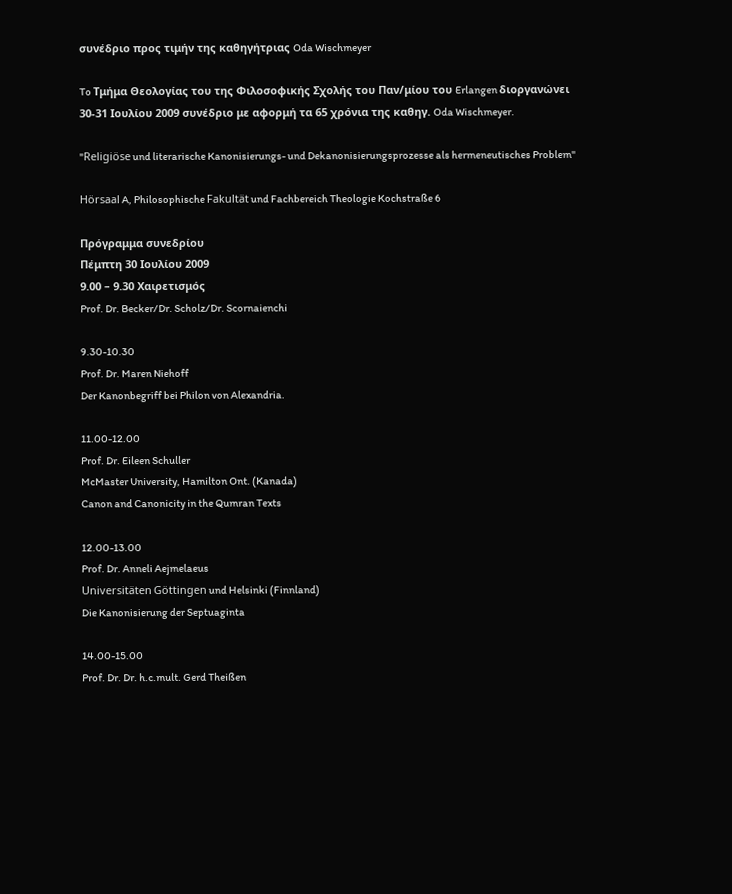συνέδριο προς τιμήν της καθηγήτριας Oda Wischmeyer

To Τμήμα Θεολογίας του της Φιλοσοφικής Σχολής του Παν/μίου του Erlangen διοργανώνει 30-31 Ιουλίου 2009 συνέδριο με αφορμή τα 65 χρόνια της καθηγ. Oda Wischmeyer.

"Religiöse und literarische Kanonisierungs- und Dekanonisierungsprozesse als hermeneutisches Problem"

Hörsaal A, Philosophische Fakultät und Fachbereich Theologie Kochstraße 6

Πρόγραμμα συνεδρίου
Πέμπτη 30 Ιουλίου 2009
9.00 – 9.30 Χαιρετισμός
Prof. Dr. Becker/Dr. Scholz/Dr. Scornaienchi

9.30-10.30
Prof. Dr. Maren Niehoff
Der Kanonbegriff bei Philon von Alexandria.

11.00-12.00
Prof. Dr. Eileen Schuller
McMaster University, Hamilton Ont. (Kanada)
Canon and Canonicity in the Qumran Texts

12.00-13.00
Prof. Dr. Anneli Aejmelaeus
Universitäten Göttingen und Helsinki (Finnland)
Die Kanonisierung der Septuaginta

14.00-15.00
Prof. Dr. Dr. h.c.mult. Gerd Theißen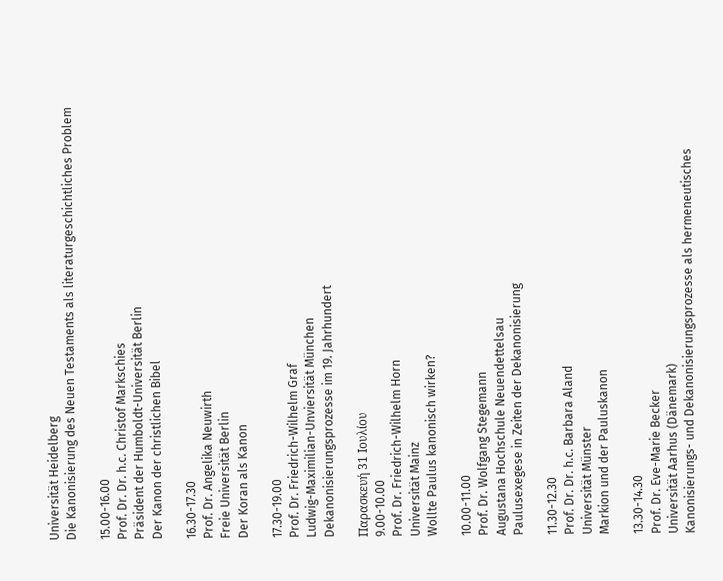Universität Heidelberg
Die Kanonisierung des Neuen Testaments als literaturgeschichtliches Problem

15.00-16.00
Prof. Dr. Dr. h.c. Christof Markschies
Präsident der Humboldt-Universität Berlin
Der Kanon der christlichen Bibel

16.30-17.30
Prof. Dr. Angelika Neuwirth
Freie Universität Berlin
Der Koran als Kanon

17.30-19.00
Prof. Dr. Friedrich-Wilhelm Graf
Ludwig-Maximilian-Unviersität München
Dekanonisierungsprozesse im 19. Jahrhundert

Παρασκευή 31 Ιουλίου
9.00-10.00
Prof. Dr. Friedrich-Wilhelm Horn
Universität Mainz
Wollte Paulus kanonisch wirken?

10.00-11.00
Prof. Dr. Wolfgang Stegemann
Augustana Hochschule Neuendettelsau
Paulusexegese in Zeiten der Dekanonisierung

11.30-12.30
Prof. Dr. Dr. h.c. Barbara Aland
Universität Münster
Markion und der Pauluskanon

13.30-14.30
Prof. Dr. Eve-Marie Becker
Universität Aarhus (Dänemark)
Kanonisierungs- und Dekanonisierungsprozesse als hermeneutisches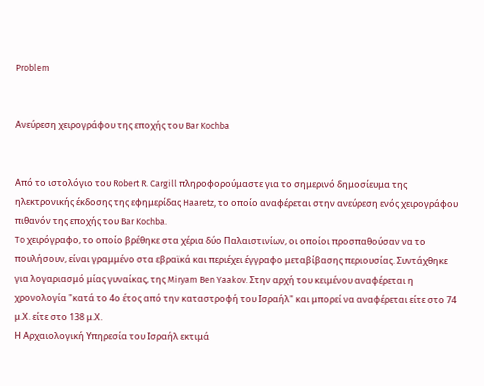Problem


Ανεύρεση χειρογράφου της εποχής του Bar Kochba


Από το ιστολόγιο του Robert R. Cargill πληροφορούμαστε για το σημερινό δημοσίευμα της ηλεκτρονικής έκδοσης της εφημερίδας Haaretz, το οποίο αναφέρεται στην ανεύρεση ενός χειρογράφου πιθανόν της εποχής του Bar Kochba.
To χειρόγραφο, το οποίο βρέθηκε στα χέρια δύο Παλαιστινίων, οι οποίοι προσπαθούσαν να το πουλήσουν, είναι γραμμένο στα εβραϊκά και περιέχει έγγραφο μεταβίβασης περιουσίας. Συντάχθηκε για λογαριασμό μίας γυναίκας, της Miryam Ben Yaakov. Στην αρχή του κειμένου αναφέρεται η χρονολογία "κατά το 4ο έτος από την καταστροφή του Ισραήλ" και μπορεί να αναφέρεται είτε στο 74 μ.Χ. είτε στο 138 μ.Χ.
Η Αρχαιολογική Υπηρεσία του Ισραήλ εκτιμά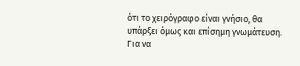ότι το χειρόγραφο είναι γνήσιο, θα υπάρξει όμως και επίσημη γνωμάτευση.
Για να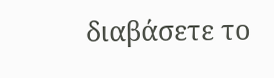διαβάσετε το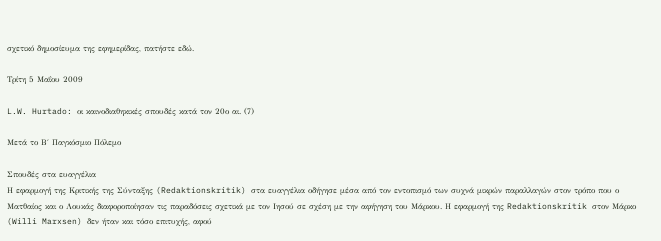σχετικό δημοσίευμα της εφημερίδας, πατήστε εδώ.

Τρίτη 5 Μαΐου 2009

L.W. Hurtado: οι καινοδιαθηκικές σπουδές κατά τον 20ο αι. (7)

Μετά το Β΄ Παγκόσμιο Πόλεμο

Σπουδές στα ευαγγέλια
Η εφαρμογή της Κριτικής της Σύνταξης (Redaktionskritik) στα ευαγγέλια οδήγησε μέσα από τον εντοπισμό των συχνά μικρών παραλλαγών στον τρόπο που ο Ματθαίος και ο Λουκάς διαφοροποίησαν τις παραδόσεις σχετικά με τον Ιησού σε σχέση με την αφήγηση του Μάρκου. Η εφαρμογή της Redaktionskritik στον Μάρκο (Willi Marxsen) δεν ήταν και τόσο επιτυχής, αφού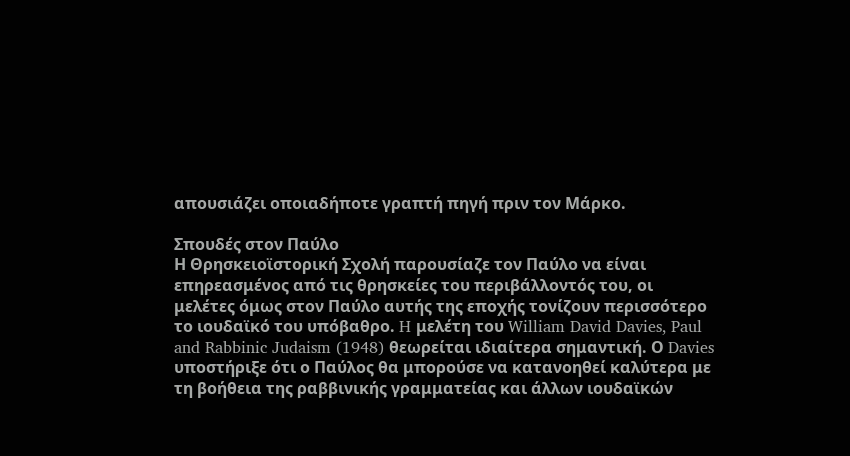απουσιάζει οποιαδήποτε γραπτή πηγή πριν τον Μάρκο.

Σπουδές στον Παύλο
Η Θρησκειοϊστορική Σχολή παρουσίαζε τον Παύλο να είναι επηρεασμένος από τις θρησκείες του περιβάλλοντός του, οι μελέτες όμως στον Παύλο αυτής της εποχής τονίζουν περισσότερο το ιουδαϊκό του υπόβαθρo. H μελέτη του William David Davies, Paul and Rabbinic Judaism (1948) θεωρείται ιδιαίτερα σημαντική. Ο Davies υποστήριξε ότι ο Παύλος θα μπορούσε να κατανοηθεί καλύτερα με τη βοήθεια της ραββινικής γραμματείας και άλλων ιουδαϊκών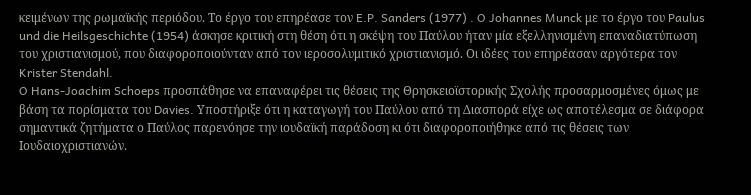κειμένων της ρωμαϊκής περιόδου. Το έργο του επηρέασε τον E.P. Sanders (1977) . O Johannes Munck με το έργο του Paulus und die Heilsgeschichte (1954) άσκησε κριτική στη θέση ότι η σκέψη του Παύλου ήταν μία εξελληνισμένη επαναδιατύπωση του χριστιανισμού, που διαφοροποιούνταν από τον ιεροσολυμιτικό χριστιανισμό. Οι ιδέες του επηρέασαν αργότερα τον Krister Stendahl.
O Hans-Joachim Schoeps προσπάθησε να επαναφέρει τις θέσεις της Θρησκειοϊστορικής Σχολής προσαρμοσμένες όμως με βάση τα πορίσματα του Davies. Yποστήριξε ότι η καταγωγή του Παύλου από τη Διασπορά είχε ως αποτέλεσμα σε διάφορα σημαντικά ζητήματα ο Παύλος παρενόησε την ιουδαϊκή παράδοση κι ότι διαφοροποιήθηκε από τις θέσεις των Ιουδαιοχριστιανών.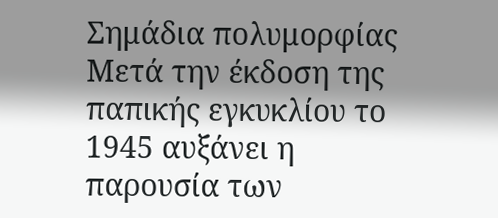Σημάδια πολυμορφίας
Μετά την έκδοση της παπικής εγκυκλίου το 1945 αυξάνει η παρουσία των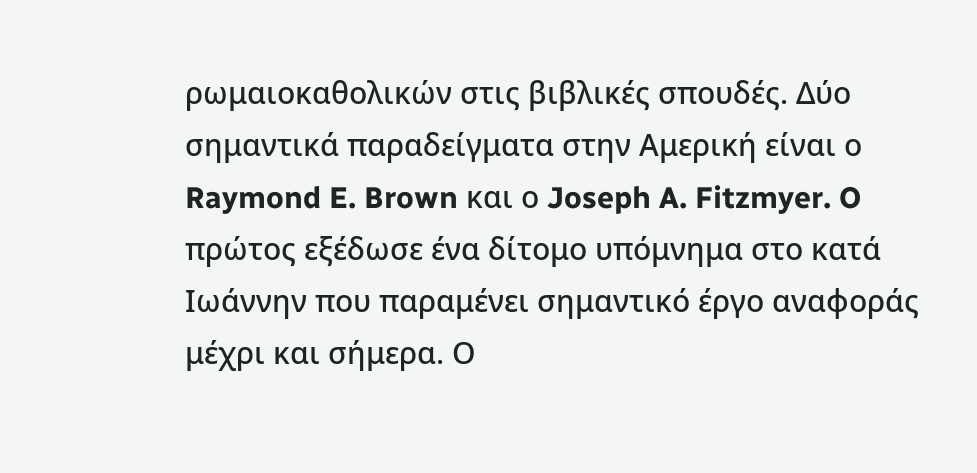ρωμαιοκαθολικών στις βιβλικές σπουδές. Δύο σημαντικά παραδείγματα στην Αμερική είναι ο Raymond E. Brown και ο Joseph A. Fitzmyer. O πρώτος εξέδωσε ένα δίτομο υπόμνημα στο κατά Ιωάννην που παραμένει σημαντικό έργο αναφοράς μέχρι και σήμερα. Ο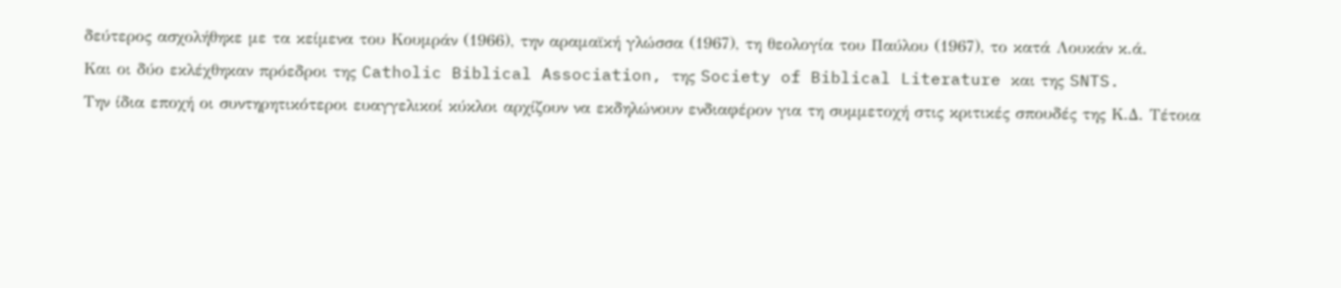δεύτερος ασχολήθηκε με τα κείμενα του Κουμράν (1966), την αραμαϊκή γλώσσα (1967), τη θεολογία του Παύλου (1967), το κατά Λουκάν κ.ά.
Και οι δύο εκλέχθηκαν πρόεδροι της Catholic Biblical Association, της Society of Biblical Literature και της SNTS.
Tην ίδια εποχή οι συντηρητικότεροι ευαγγελικοί κύκλοι αρχίζουν να εκδηλώνουν ενδιαφέρον για τη συμμετοχή στις κριτικές σπουδές της Κ.Δ. Τέτοια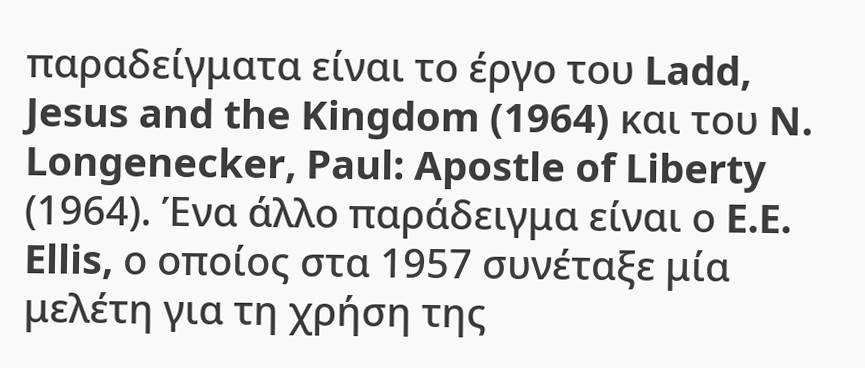παραδείγματα είναι το έργο του Ladd, Jesus and the Kingdom (1964) και του N. Longenecker, Paul: Apostle of Liberty (1964). Ένα άλλο παράδειγμα είναι ο E.E. Ellis, ο οποίος στα 1957 συνέταξε μία μελέτη για τη χρήση της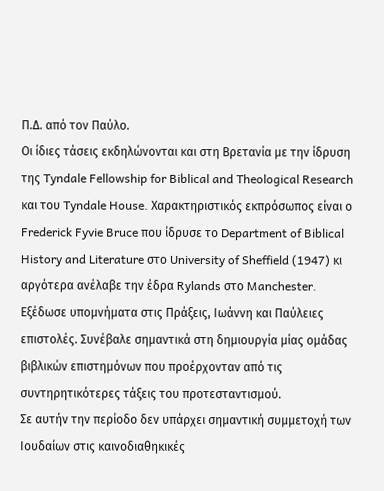Π.Δ. από τον Παύλο.
Οι ίδιες τάσεις εκδηλώνονται και στη Βρετανία με την ίδρυση της Tyndale Fellowship for Biblical and Theological Research και του Tyndale House. Χαρακτηριστικός εκπρόσωπος είναι ο Frederick Fyvie Bruce που ίδρυσε το Department of Biblical History and Literature στο University of Sheffield (1947) κι αργότερα ανέλαβε την έδρα Rylands στο Manchester. Εξέδωσε υπομνήματα στις Πράξεις, Ιωάννη και Παύλειες επιστολές. Συνέβαλε σημαντικά στη δημιουργία μίας ομάδας βιβλικών επιστημόνων που προέρχονταν από τις συντηρητικότερες τάξεις του προτεσταντισμού.
Σε αυτήν την περίοδο δεν υπάρχει σημαντική συμμετοχή των Ιουδαίων στις καινοδιαθηκικές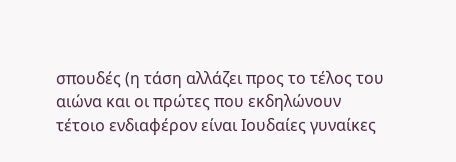σπουδές (η τάση αλλάζει προς το τέλος του αιώνα και οι πρώτες που εκδηλώνουν τέτοιο ενδιαφέρον είναι Ιουδαίες γυναίκες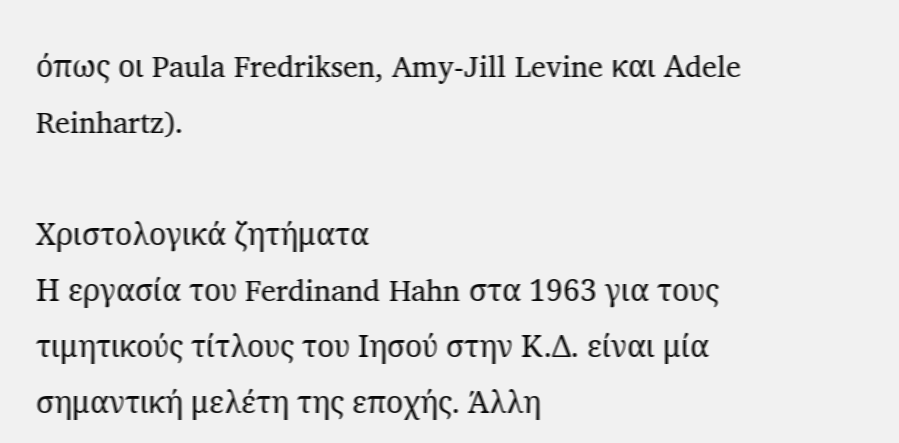όπως οι Paula Fredriksen, Amy-Jill Levine και Αdele Reinhartz).

Χριστολογικά ζητήματα
Η εργασία του Ferdinand Hahn στα 1963 για τους τιμητικούς τίτλους του Ιησού στην Κ.Δ. είναι μία σημαντική μελέτη της εποχής. Άλλη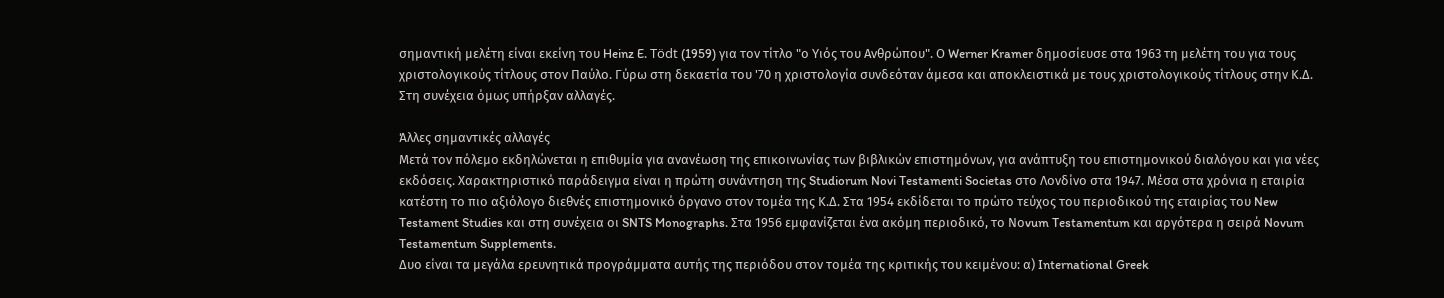σημαντική μελέτη είναι εκείνη του Heinz E. Tödt (1959) για τον τίτλο "ο Υιός του Ανθρώπου". Ο Werner Kramer δημοσίευσε στα 1963 τη μελέτη του για τους χριστολογικούς τίτλους στον Παύλο. Γύρω στη δεκαετία του '70 η χριστολογία συνδεόταν άμεσα και αποκλειστικά με τους χριστολογικούς τίτλους στην Κ.Δ. Στη συνέχεια όμως υπήρξαν αλλαγές.

Άλλες σημαντικές αλλαγές
Μετά τον πόλεμο εκδηλώνεται η επιθυμία για ανανέωση της επικοινωνίας των βιβλικών επιστημόνων, για ανάπτυξη του επιστημονικού διαλόγου και για νέες εκδόσεις. Χαρακτηριστικό παράδειγμα είναι η πρώτη συνάντηση της Studiorum Novi Testamenti Societas στο Λονδίνο στα 1947. Μέσα στα χρόνια η εταιρία κατέστη το πιο αξιόλογο διεθνές επιστημονικό όργανο στον τομέα της Κ.Δ. Στα 1954 εκδίδεται το πρώτο τεύχος του περιοδικού της εταιρίας του New Testament Studies και στη συνέχεια οι SNTS Monographs. Στα 1956 εμφανίζεται ένα ακόμη περιοδικό, το Νοvum Testamentum και αργότερα η σειρά Novum Testamentum Supplements.
Δυο είναι τα μεγάλα ερευνητικά προγράμματα αυτής της περιόδου στον τομέα της κριτικής του κειμένου: α) International Greek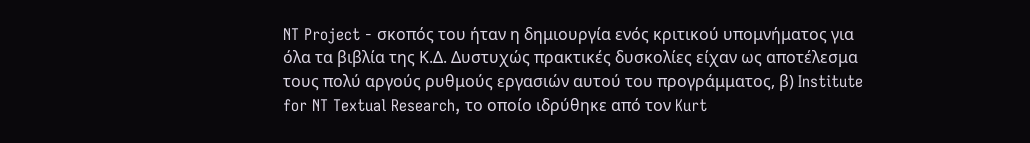NT Project - σκοπός του ήταν η δημιουργία ενός κριτικού υπομνήματος για όλα τα βιβλία της Κ.Δ. Δυστυχώς πρακτικές δυσκολίες είχαν ως αποτέλεσμα τους πολύ αργούς ρυθμούς εργασιών αυτού του προγράμματος, β) Institute for NT Textual Research, το οποίο ιδρύθηκε από τον Kurt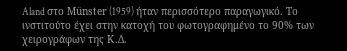Aland στο Münster (1959) ήταν περισσότερο παραγωγικό. Το ινστιτούτο έχει στην κατοχή του φωτογραφημένο το 90% των χειρογράφων της Κ.Δ.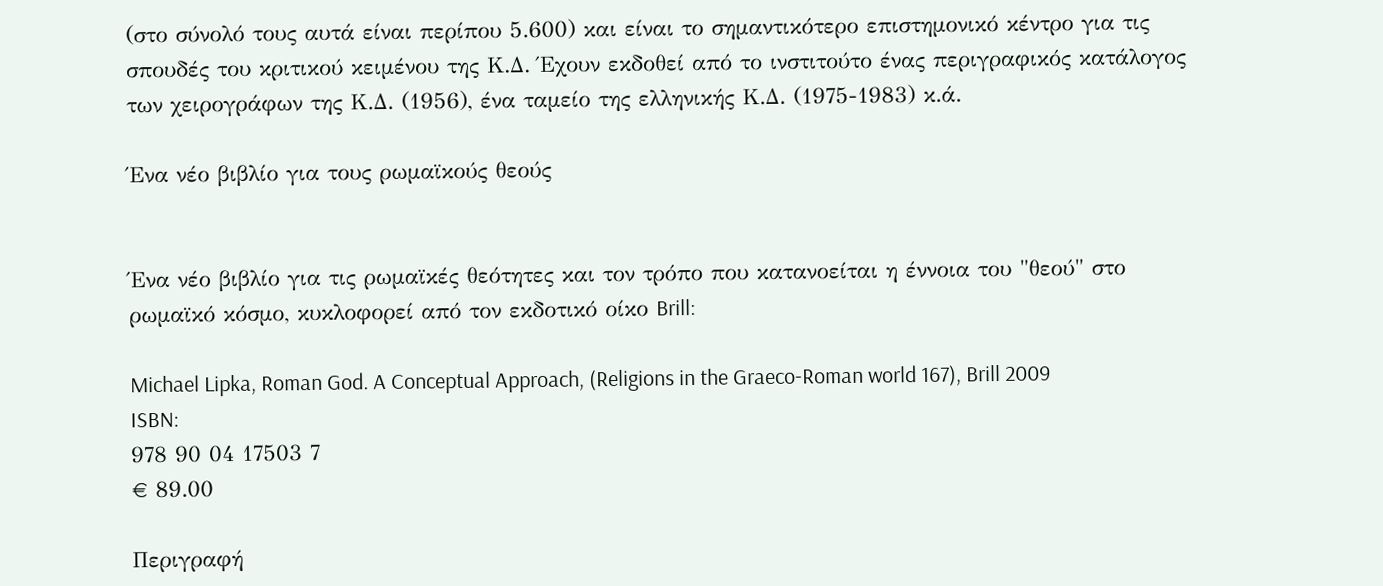(στο σύνολό τους αυτά είναι περίπου 5.600) και είναι το σημαντικότερο επιστημονικό κέντρο για τις σπουδές του κριτικού κειμένου της Κ.Δ. Έχουν εκδοθεί από το ινστιτούτο ένας περιγραφικός κατάλογος των χειρογράφων της Κ.Δ. (1956), ένα ταμείο της ελληνικής Κ.Δ. (1975-1983) κ.ά.

Ένα νέο βιβλίο για τους ρωμαϊκούς θεούς


Ένα νέο βιβλίο για τις ρωμαϊκές θεότητες και τον τρόπο που κατανοείται η έννοια του "θεού" στο ρωμαϊκό κόσμο, κυκλοφορεί από τον εκδοτικό οίκο Brill:

Michael Lipka, Roman God. A Conceptual Approach, (Religions in the Graeco-Roman world 167), Brill 2009
ISBN:
978 90 04 17503 7
€ 89.00

Περιγραφή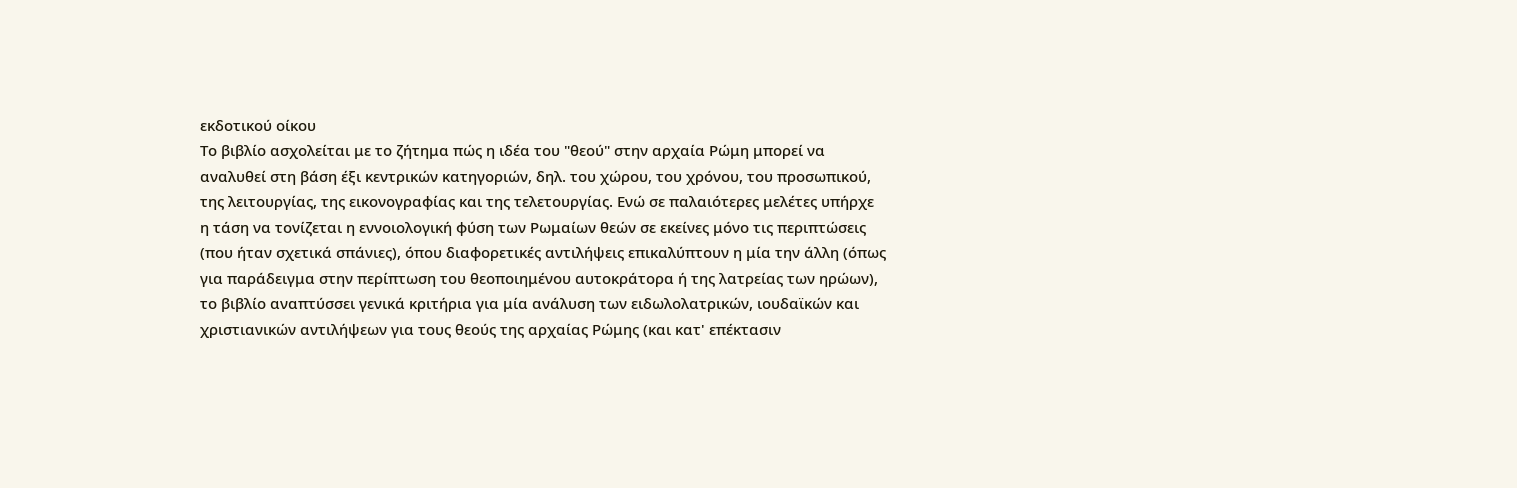εκδοτικού οίκου
Το βιβλίο ασχολείται με το ζήτημα πώς η ιδέα του "θεού" στην αρχαία Ρώμη μπορεί να αναλυθεί στη βάση έξι κεντρικών κατηγοριών, δηλ. του χώρου, του χρόνου, του προσωπικού, της λειτουργίας, της εικονογραφίας και της τελετουργίας. Ενώ σε παλαιότερες μελέτες υπήρχε η τάση να τονίζεται η εννοιολογική φύση των Ρωμαίων θεών σε εκείνες μόνο τις περιπτώσεις (που ήταν σχετικά σπάνιες), όπου διαφορετικές αντιλήψεις επικαλύπτουν η μία την άλλη (όπως για παράδειγμα στην περίπτωση του θεοποιημένου αυτοκράτορα ή της λατρείας των ηρώων), το βιβλίο αναπτύσσει γενικά κριτήρια για μία ανάλυση των ειδωλολατρικών, ιουδαϊκών και χριστιανικών αντιλήψεων για τους θεούς της αρχαίας Ρώμης (και κατ' επέκτασιν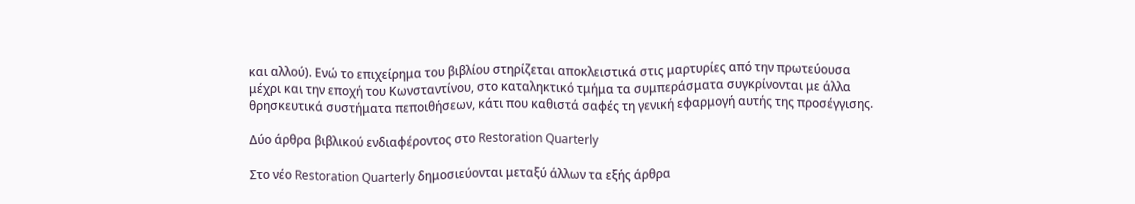και αλλού). Ενώ το επιχείρημα του βιβλίου στηρίζεται αποκλειστικά στις μαρτυρίες από την πρωτεύουσα μέχρι και την εποχή του Κωνσταντίνου, στο καταληκτικό τμήμα τα συμπεράσματα συγκρίνονται με άλλα θρησκευτικά συστήματα πεποιθήσεων, κάτι που καθιστά σαφές τη γενική εφαρμογή αυτής της προσέγγισης.

Δύο άρθρα βιβλικού ενδιαφέροντος στο Restoration Quarterly

Στο νέο Restoration Quarterly δημοσιεύονται μεταξύ άλλων τα εξής άρθρα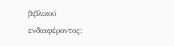βιβλικού ενδιαφέροντος: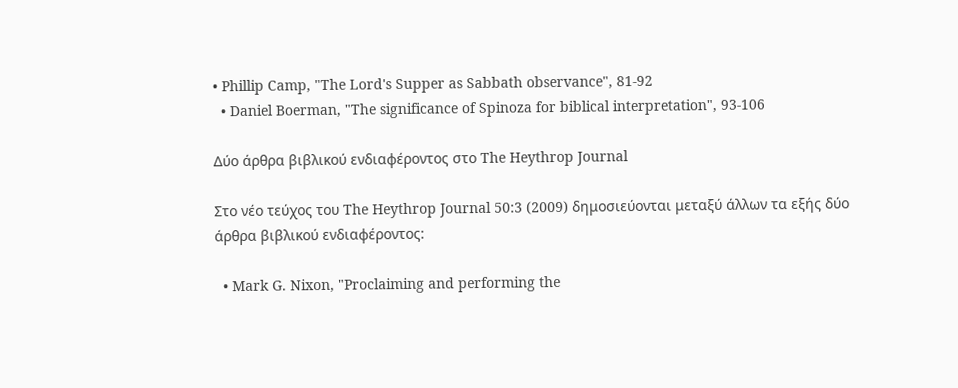• Phillip Camp, "The Lord's Supper as Sabbath observance", 81-92
  • Daniel Boerman, "The significance of Spinoza for biblical interpretation", 93-106

Δύο άρθρα βιβλικού ενδιαφέροντος στο The Heythrop Journal

Στο νέο τεύχος του The Heythrop Journal 50:3 (2009) δημοσιεύονται μεταξύ άλλων τα εξής δύο άρθρα βιβλικού ενδιαφέροντος:

  • Mark G. Nixon, "Proclaiming and performing the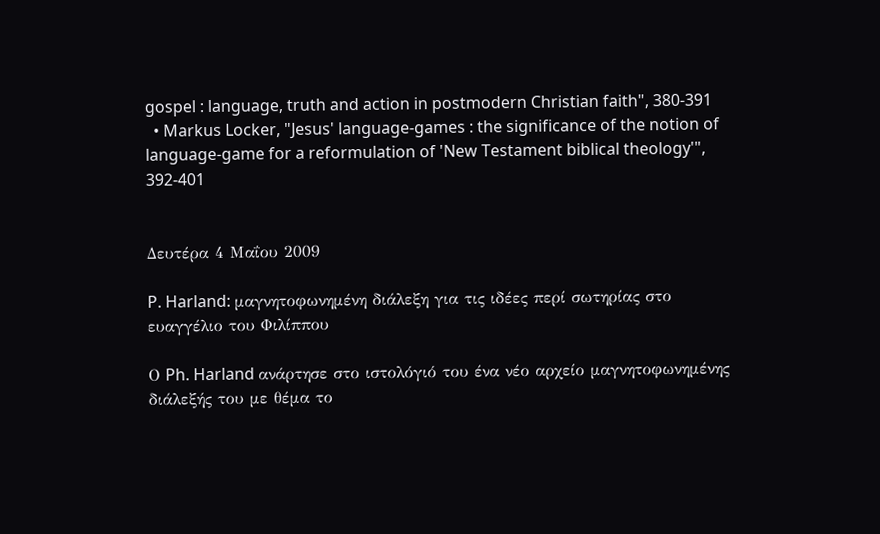gospel : language, truth and action in postmodern Christian faith", 380-391
  • Markus Locker, "Jesus' language-games : the significance of the notion of language-game for a reformulation of 'New Testament biblical theology'", 392-401


Δευτέρα 4 Μαΐου 2009

P. Harland: μαγνητοφωνημένη διάλεξη για τις ιδέες περί σωτηρίας στο ευαγγέλιο του Φιλίππου

Ο Ph. Harland ανάρτησε στο ιστολόγιό του ένα νέο αρχείο μαγνητοφωνημένης διάλεξής του με θέμα το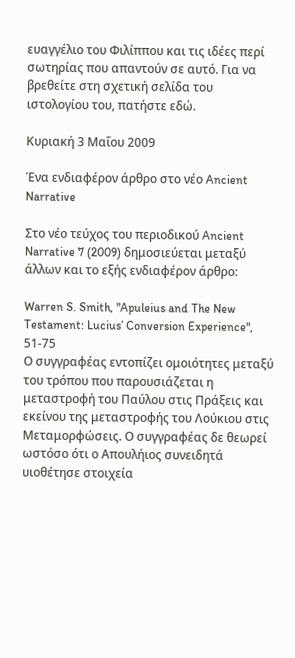ευαγγέλιο του Φιλίππου και τις ιδέες περί σωτηρίας που απαντούν σε αυτό. Για να βρεθείτε στη σχετική σελίδα του ιστολογίου του, πατήστε εδώ.

Κυριακή 3 Μαΐου 2009

Ένα ενδιαφέρον άρθρο στο νέο Ancient Narrative

Στο νέο τεύχος του περιοδικού Ancient Narrative 7 (2009) δημοσιεύεται μεταξύ άλλων και το εξής ενδιαφέρον άρθρο:

Warren S. Smith, "Apuleius and The New Testament: Lucius’ Conversion Experience", 51-75
Ο συγγραφέας εντοπίζει ομοιότητες μεταξύ του τρόπου που παρουσιάζεται η μεταστροφή του Παύλου στις Πράξεις και εκείνου της μεταστροφής του Λούκιου στις Μεταμορφώσεις. Ο συγγραφέας δε θεωρεί ωστόσο ότι ο Απουλήιος συνειδητά υιοθέτησε στοιχεία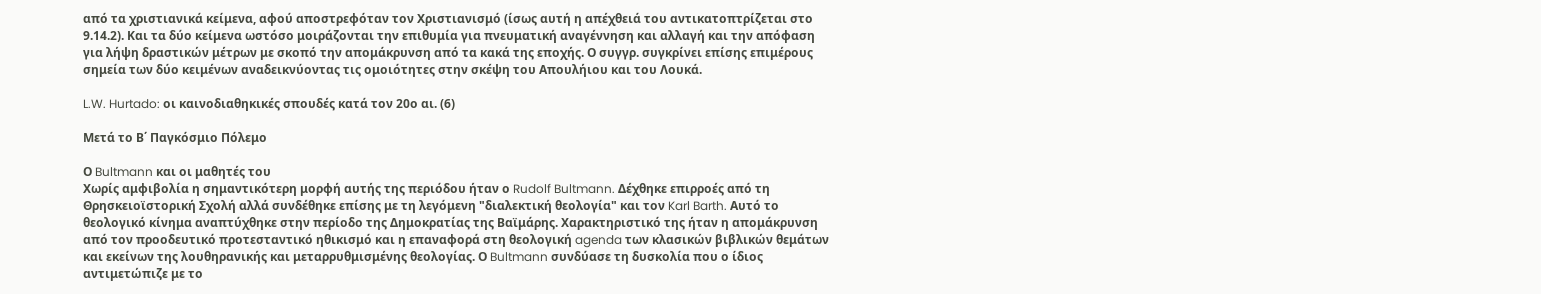από τα χριστιανικά κείμενα, αφού αποστρεφόταν τον Χριστιανισμό (ίσως αυτή η απέχθειά του αντικατοπτρίζεται στο 9.14.2). Και τα δύο κείμενα ωστόσο μοιράζονται την επιθυμία για πνευματική αναγέννηση και αλλαγή και την απόφαση για λήψη δραστικών μέτρων με σκοπό την απομάκρυνση από τα κακά της εποχής. Ο συγγρ. συγκρίνει επίσης επιμέρους σημεία των δύο κειμένων αναδεικνύοντας τις ομοιότητες στην σκέψη του Απουλήιου και του Λουκά.

L.W. Hurtado: οι καινοδιαθηκικές σπουδές κατά τον 20ο αι. (6)

Mετά το Β΄ Παγκόσμιο Πόλεμο

Ο Bultmann και οι μαθητές του
Χωρίς αμφιβολία η σημαντικότερη μορφή αυτής της περιόδου ήταν ο Rudolf Bultmann. Δέχθηκε επιρροές από τη Θρησκειοϊστορική Σχολή αλλά συνδέθηκε επίσης με τη λεγόμενη "διαλεκτική θεολογία" και τον Karl Barth. Αυτό το θεολογικό κίνημα αναπτύχθηκε στην περίοδο της Δημοκρατίας της Βαϊμάρης. Χαρακτηριστικό της ήταν η απομάκρυνση από τον προοδευτικό προτεσταντικό ηθικισμό και η επαναφορά στη θεολογική agenda των κλασικών βιβλικών θεμάτων και εκείνων της λουθηρανικής και μεταρρυθμισμένης θεολογίας. Ο Bultmann συνδύασε τη δυσκολία που ο ίδιος αντιμετώπιζε με το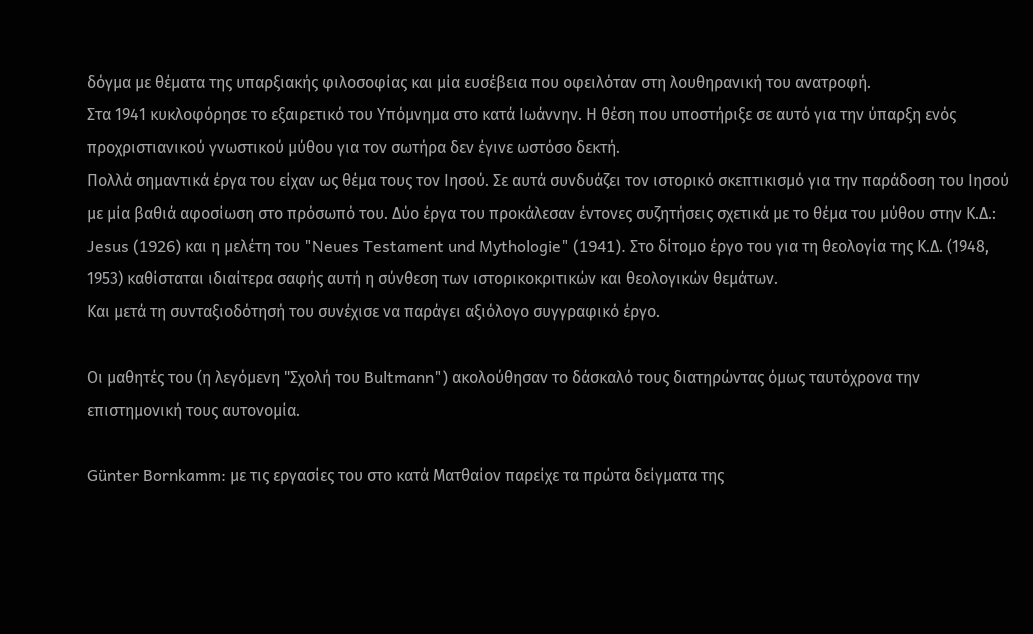δόγμα με θέματα της υπαρξιακής φιλοσοφίας και μία ευσέβεια που οφειλόταν στη λουθηρανική του ανατροφή.
Στα 1941 κυκλοφόρησε το εξαιρετικό του Yπόμνημα στο κατά Ιωάννην. Η θέση που υποστήριξε σε αυτό για την ύπαρξη ενός προχριστιανικού γνωστικού μύθου για τον σωτήρα δεν έγινε ωστόσο δεκτή.
Πολλά σημαντικά έργα του είχαν ως θέμα τους τον Ιησού. Σε αυτά συνδυάζει τον ιστορικό σκεπτικισμό για την παράδοση του Ιησού με μία βαθιά αφοσίωση στο πρόσωπό του. Δύο έργα του προκάλεσαν έντονες συζητήσεις σχετικά με το θέμα του μύθου στην Κ.Δ.: Jesus (1926) και η μελέτη του "Neues Testament und Mythologie" (1941). Στο δίτομο έργο του για τη θεολογία της Κ.Δ. (1948, 1953) καθίσταται ιδιαίτερα σαφής αυτή η σύνθεση των ιστορικοκριτικών και θεολογικών θεμάτων.
Και μετά τη συνταξιοδότησή του συνέχισε να παράγει αξιόλογο συγγραφικό έργο.

Οι μαθητές του (η λεγόμενη "Σχολή του Bultmann") ακολούθησαν το δάσκαλό τους διατηρώντας όμως ταυτόχρονα την επιστημονική τους αυτονομία.

Günter Bornkamm: με τις εργασίες του στο κατά Ματθαίον παρείχε τα πρώτα δείγματα της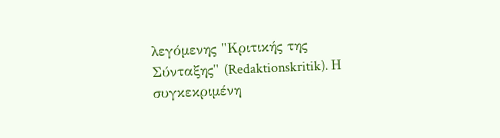λεγόμενης "Κριτικής της Σύνταξης" (Redaktionskritik). Η συγκεκριμένη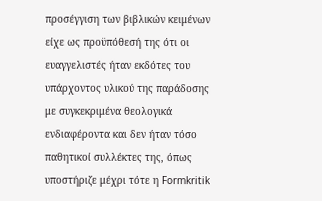προσέγγιση των βιβλικών κειμένων είχε ως προϋπόθεσή της ότι οι ευαγγελιστές ήταν εκδότες του υπάρχοντος υλικού της παράδοσης με συγκεκριμένα θεολογικά ενδιαφέροντα και δεν ήταν τόσο παθητικοί συλλέκτες της, όπως υποστήριζε μέχρι τότε η Formkritik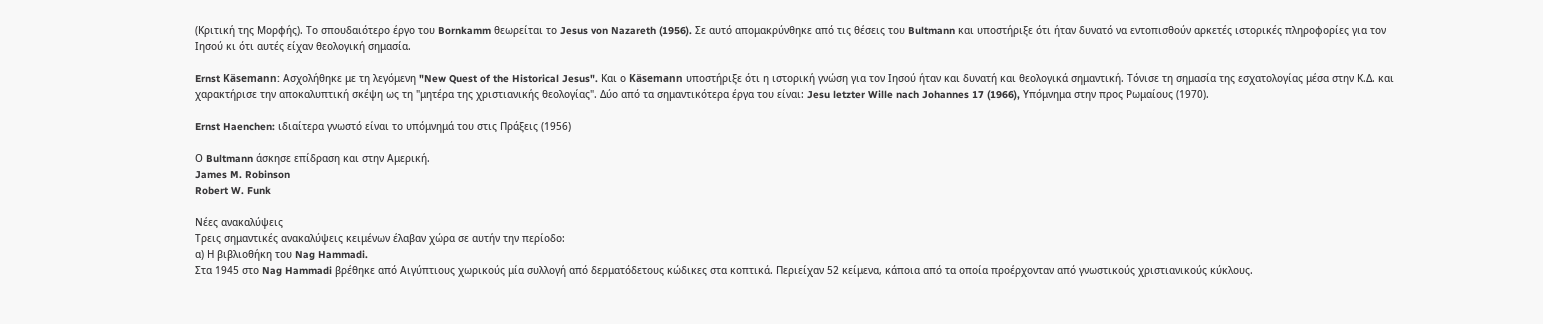(Κριτική της Μορφής). Το σπουδαιότερο έργο του Bornkamm θεωρείται το Jesus von Nazareth (1956). Σε αυτό απομακρύνθηκε από τις θέσεις του Bultmann και υποστήριξε ότι ήταν δυνατό να εντοπισθούν αρκετές ιστορικές πληροφορίες για τον Ιησού κι ότι αυτές είχαν θεολογική σημασία.

Ernst Käsemann: Ασχολήθηκε με τη λεγόμενη "New Quest of the Historical Jesus". Kαι ο Käsemann υποστήριξε ότι η ιστορική γνώση για τον Ιησού ήταν και δυνατή και θεολογικά σημαντική. Τόνισε τη σημασία της εσχατολογίας μέσα στην Κ.Δ. και χαρακτήρισε την αποκαλυπτική σκέψη ως τη "μητέρα της χριστιανικής θεολογίας". Δύο από τα σημαντικότερα έργα του είναι: Jesu letzter Wille nach Johannes 17 (1966), Υπόμνημα στην προς Ρωμαίους (1970).

Ernst Haenchen: ιδιαίτερα γνωστό είναι το υπόμνημά του στις Πράξεις (1956)

Ο Bultmann άσκησε επίδραση και στην Αμερική.
James M. Robinson
Robert W. Funk

Nέες ανακαλύψεις
Τρεις σημαντικές ανακαλύψεις κειμένων έλαβαν χώρα σε αυτήν την περίοδο:
α) Η βιβλιοθήκη του Nag Hammadi.
Στα 1945 στο Nag Hammadi βρέθηκε από Αιγύπτιους χωρικούς μία συλλογή από δερματόδετους κώδικες στα κοπτικά. Περιείχαν 52 κείμενα, κάποια από τα οποία προέρχονταν από γνωστικούς χριστιανικούς κύκλους.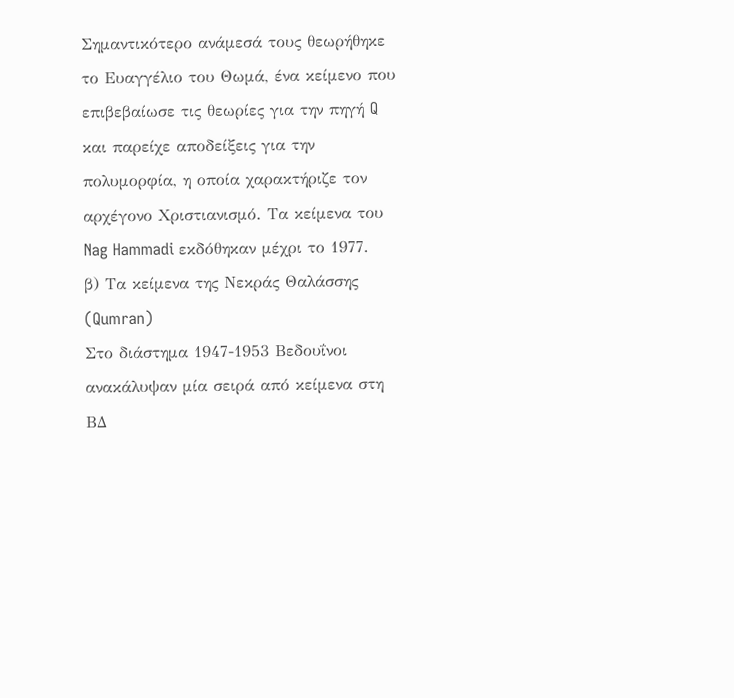Σημαντικότερο ανάμεσά τους θεωρήθηκε το Ευαγγέλιο του Θωμά, ένα κείμενο που επιβεβαίωσε τις θεωρίες για την πηγή Q και παρείχε αποδείξεις για την πολυμορφία, η οποία χαρακτήριζε τον αρχέγονο Χριστιανισμό. Τα κείμενα του Nag Hammadi εκδόθηκαν μέχρι το 1977.
β) Τα κείμενα της Νεκράς Θαλάσσης (Qumran)
Στο διάστημα 1947-1953 Βεδουΐνοι ανακάλυψαν μία σειρά από κείμενα στη ΒΔ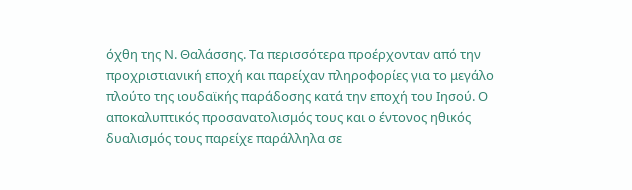όχθη της Ν. Θαλάσσης. Τα περισσότερα προέρχονταν από την προχριστιανική εποχή και παρείχαν πληροφορίες για το μεγάλο πλούτο της ιουδαϊκής παράδοσης κατά την εποχή του Ιησού. Ο αποκαλυπτικός προσανατολισμός τους και ο έντονος ηθικός δυαλισμός τους παρείχε παράλληλα σε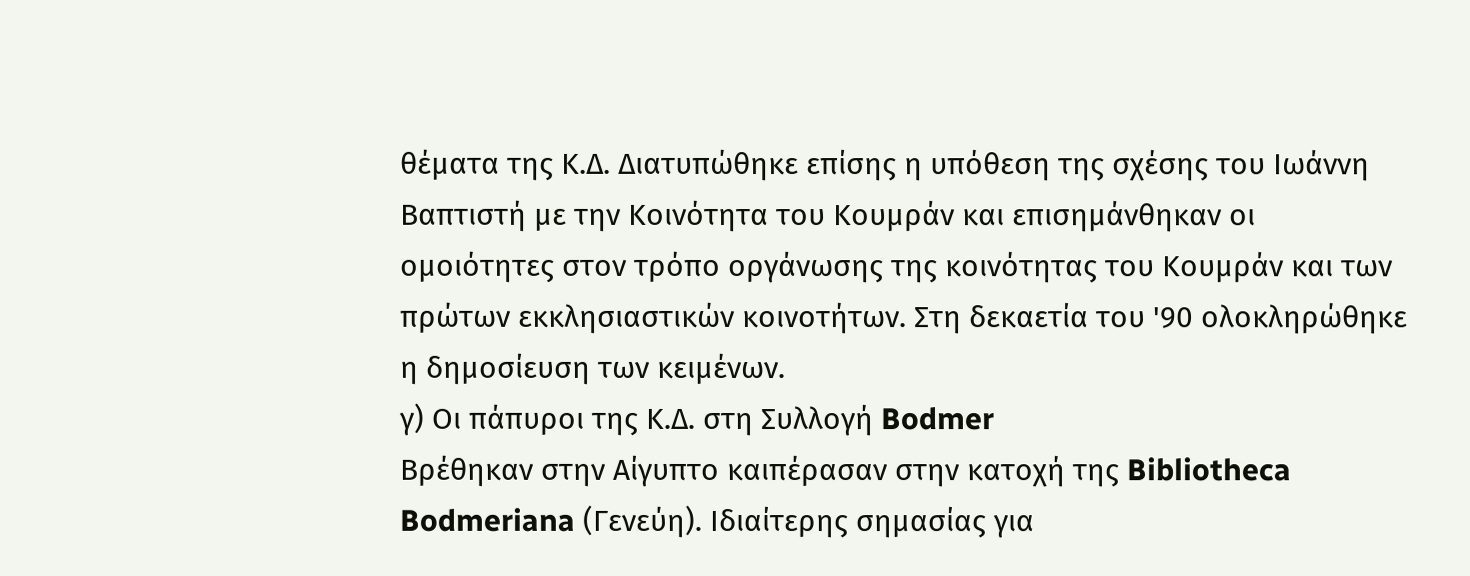θέματα της Κ.Δ. Διατυπώθηκε επίσης η υπόθεση της σχέσης του Ιωάννη Βαπτιστή με την Κοινότητα του Κουμράν και επισημάνθηκαν οι ομοιότητες στον τρόπο οργάνωσης της κοινότητας του Κουμράν και των πρώτων εκκλησιαστικών κοινοτήτων. Στη δεκαετία του '90 ολοκληρώθηκε η δημοσίευση των κειμένων.
γ) Οι πάπυροι της Κ.Δ. στη Συλλογή Bodmer
Βρέθηκαν στην Αίγυπτο καιπέρασαν στην κατοχή της Bibliotheca Bodmeriana (Γενεύη). Ιδιαίτερης σημασίας για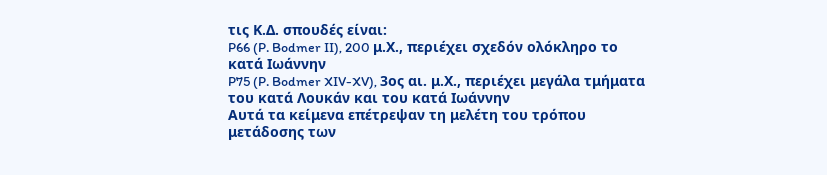τις Κ.Δ. σπουδές είναι:
P66 (P. Bodmer II), 200 μ.Χ., περιέχει σχεδόν ολόκληρο το κατά Ιωάννην
P75 (P. Bodmer XIV-XV), 3ος αι. μ.Χ., περιέχει μεγάλα τμήματα του κατά Λουκάν και του κατά Ιωάννην
Αυτά τα κείμενα επέτρεψαν τη μελέτη του τρόπου μετάδοσης των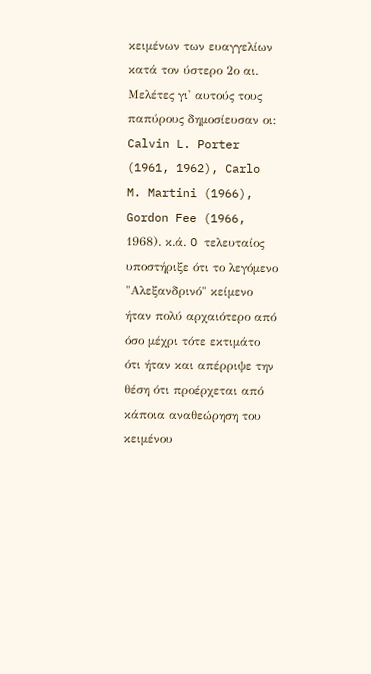κειμένων των ευαγγελίων κατά τον ύστερο 2ο αι. Μελέτες γι' αυτούς τους παπύρους δημοσίευσαν οι: Calvin L. Porter (1961, 1962), Carlo M. Martini (1966), Gordon Fee (1966, 1968). κ.ά. O τελευταίος υποστήριξε ότι το λεγόμενο "Αλεξανδρινό" κείμενο ήταν πολύ αρχαιότερο από όσο μέχρι τότε εκτιμάτο ότι ήταν και απέρριψε την θέση ότι προέρχεται από κάποια αναθεώρηση του κειμένου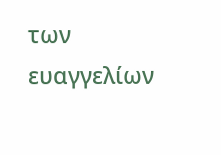των ευαγγελίων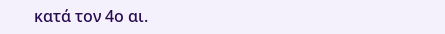κατά τον 4ο αι.